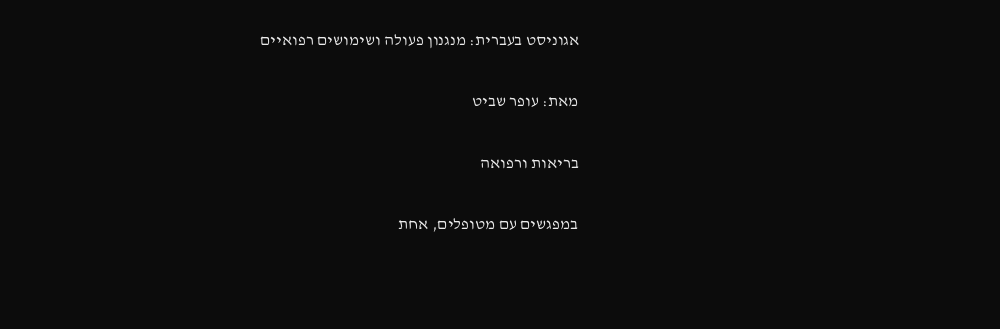אגוניסט בעברית: מנגנון פעולה ושימושים רפואיים

מאת: עופר שביט

בריאות ורפואה

במפגשים עם מטופלים, אחת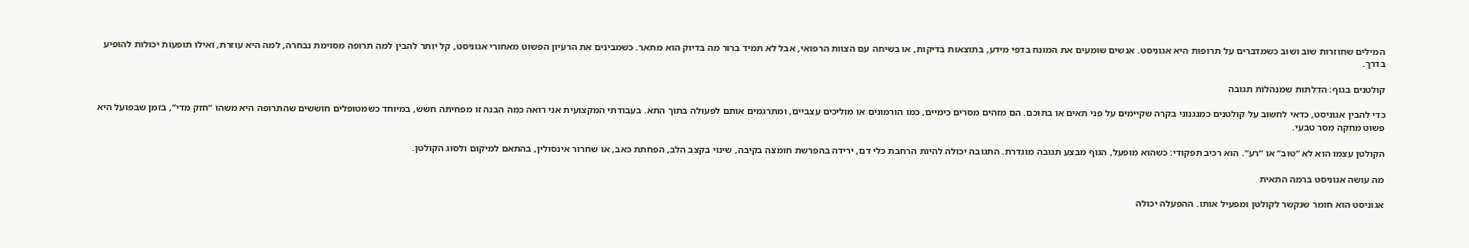המילים שחוזרות שוב ושוב כשמדברים על תרופות היא אגוניסט. אנשים שומעים את המונח בדפי מידע, בתוצאות בדיקות, או בשיחה עם הצוות הרפואי, אבל לא תמיד ברור מה בדיוק הוא מתאר. כשמבינים את הרעיון הפשוט מאחורי אגוניסט, קל יותר להבין למה תרופה מסוימת נבחרה, למה היא עוזרת, ואילו תופעות יכולות להופיע בדרך.

קולטנים בגוף: הדלתות שמנהלות תגובה

כדי להבין אגוניסט, כדאי לחשוב על קולטנים כמנגנוני בקרה שקיימים על פני תאים או בתוכם. הם מזהים מסרים כימיים, כמו הורמונים או מוליכים עצביים, ומתרגמים אותם לפעולה בתוך התא. בעבודתי המקצועית אני רואה כמה הבנה זו מפחיתה חשש, במיוחד כשמטופלים חוששים שהתרופה היא משהו “חזק מדי”, בזמן שבפועל היא פשוט מחקה מסר טבעי.

הקולטן עצמו הוא לא “טוב” או “רע”. הוא רכיב תפקודי: כשהוא מופעל, הגוף מבצע תגובה מוגדרת. התגובה יכולה להיות הרחבת כלי דם, ירידה בהפרשת חומצה בקיבה, שינוי בקצב הלב, הפחתת כאב, או שחרור אינסולין, בהתאם למיקום ולסוג הקולטן.

מה עושה אגוניסט ברמה התאית

אגוניסט הוא חומר שנקשר לקולטן ומפעיל אותו. ההפעלה יכולה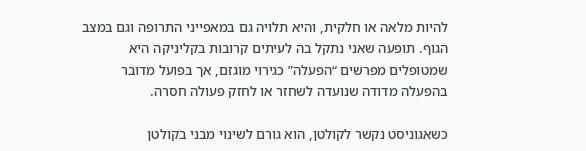להיות מלאה או חלקית, והיא תלויה גם במאפייני התרופה וגם במצב הגוף. תופעה שאני נתקל בה לעיתים קרובות בקליניקה היא שמטופלים מפרשים “הפעלה” כגירוי מוגזם, אך בפועל מדובר בהפעלה מדודה שנועדה לשחזר או לחזק פעולה חסרה.

כשאגוניסט נקשר לקולטן, הוא גורם לשינוי מבני בקולטן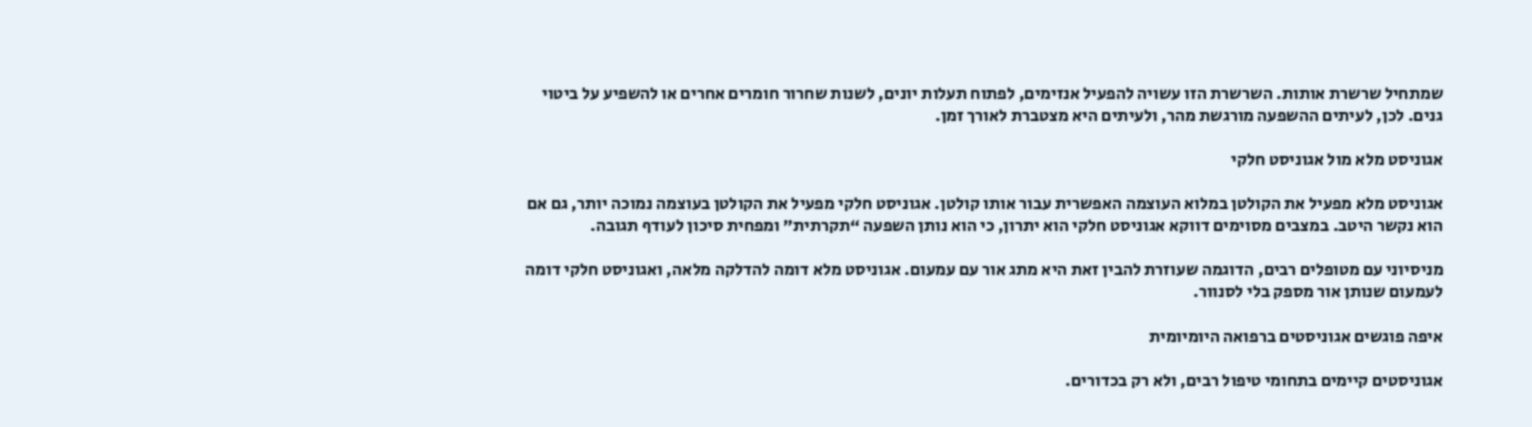שמתחיל שרשרת אותות. השרשרת הזו עשויה להפעיל אנזימים, לפתוח תעלות יונים, לשנות שחרור חומרים אחרים או להשפיע על ביטוי גנים. לכן, לעיתים ההשפעה מורגשת מהר, ולעיתים היא מצטברת לאורך זמן.

אגוניסט מלא מול אגוניסט חלקי

אגוניסט מלא מפעיל את הקולטן במלוא העוצמה האפשרית עבור אותו קולטן. אגוניסט חלקי מפעיל את הקולטן בעוצמה נמוכה יותר, גם אם הוא נקשר היטב. במצבים מסוימים דווקא אגוניסט חלקי הוא יתרון, כי הוא נותן השפעה “תקרתית” ומפחית סיכון לעודף תגובה.

מניסיוני עם מטופלים רבים, הדוגמה שעוזרת להבין זאת היא מתג אור עם עמעום. אגוניסט מלא דומה להדלקה מלאה, ואגוניסט חלקי דומה לעמעום שנותן אור מספק בלי לסנוור.

איפה פוגשים אגוניסטים ברפואה היומיומית

אגוניסטים קיימים בתחומי טיפול רבים, ולא רק בכדורים.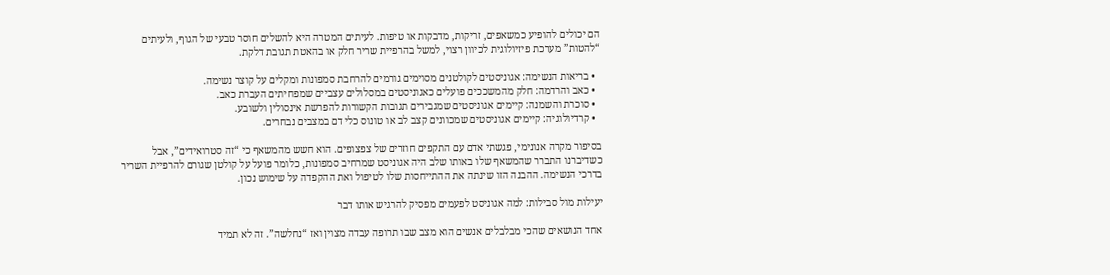הם יכולים להופיע כמשאפים, זריקות, מדבקות או טיפות. לעיתים המטרה היא להשלים חוסר טבעי של הגוף, ולעיתים “להטות” מערכת פיזיולוגית לכיוון רצוי, למשל בהרפיית שריר חלק או בהאטת תגובת דלקת.

  • בריאות הנשימה: אגוניסטים לקולטנים מסוימים גורמים להרחבת סמפונות ומקלים על קוצר נשימה.
  • כאב והרדמה: חלק מהמשככים פועלים כאגוניסטים במסלולים עצביים שמפחיתים העברת כאב.
  • סוכרת והשמנה: קיימים אגוניסטים שמגבירים תגובות הקשורות להפרשת אינסולין ולשובע.
  • קרדיולוגיה: קיימים אגוניסטים שמכוונים קצב לב או טונוס כלי דם במצבים נבחרים.

בסיפור מקרה אנונימי, פגשתי אדם עם התקפים חוזרים של צפצופים. הוא חשש מהמשאף כי “זה סטרואידים”, אבל כשדיברנו התברר שהמשאף שלו באותו שלב היה אגוניסט שמרחיב סמפונות, כלומר פועל על קולטן שגורם להרפיית השריר בדרכי הנשימה. ההבנה הזו שינתה את ההתייחסות שלו לטיפול ואת ההקפדה על שימוש נכון.

יעילות מול סבילות: למה אגוניסט לפעמים מפסיק להרגיש אותו דבר

אחד הנושאים שהכי מבלבלים אנשים הוא מצב שבו תרופה עבדה מצוין ואז “נחלשה”. זה לא תמיד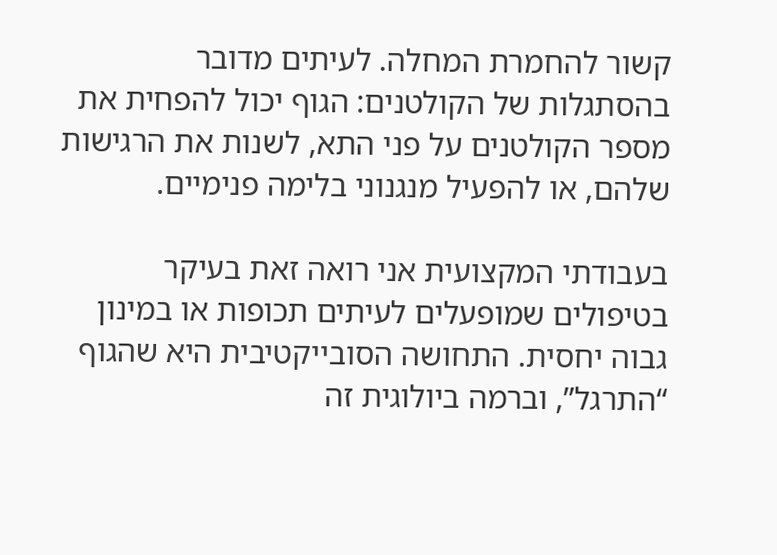קשור להחמרת המחלה. לעיתים מדובר בהסתגלות של הקולטנים: הגוף יכול להפחית את מספר הקולטנים על פני התא, לשנות את הרגישות שלהם, או להפעיל מנגנוני בלימה פנימיים.

בעבודתי המקצועית אני רואה זאת בעיקר בטיפולים שמופעלים לעיתים תכופות או במינון גבוה יחסית. התחושה הסובייקטיבית היא שהגוף “התרגל”, וברמה ביולוגית זה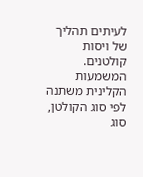לעיתים תהליך של ויסות קולטנים. המשמעות הקלינית משתנה לפי סוג הקולטן, סוג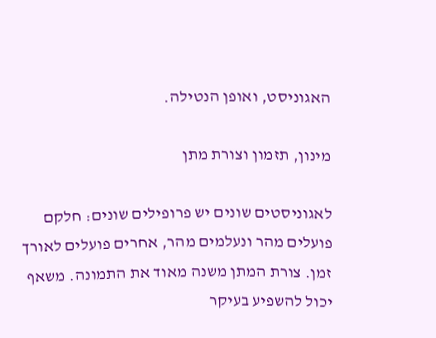האגוניסט, ואופן הנטילה.

מינון, תזמון וצורת מתן

לאגוניסטים שונים יש פרופילים שונים: חלקם פועלים מהר ונעלמים מהר, אחרים פועלים לאורך זמן. צורת המתן משנה מאוד את התמונה. משאף יכול להשפיע בעיקר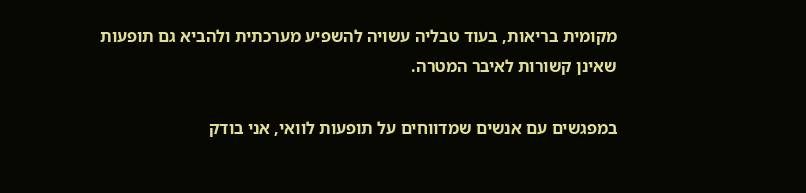מקומית בריאות, בעוד טבליה עשויה להשפיע מערכתית ולהביא גם תופעות שאינן קשורות לאיבר המטרה.

במפגשים עם אנשים שמדווחים על תופעות לוואי, אני בודק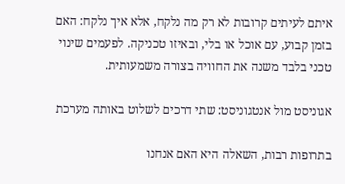איתם לעיתים קרובות לא רק מה נלקח, אלא איך נלקח: האם בזמן קבוע, עם אוכל או בלי, ובאיזו טכניקה. לפעמים שינוי טכני בלבד משנה את החוויה בצורה משמעותית.

אגוניסט מול אנטגוניסט: שתי דרכים לשלוט באותה מערכת

בתרופות רבות, השאלה היא האם אנחנו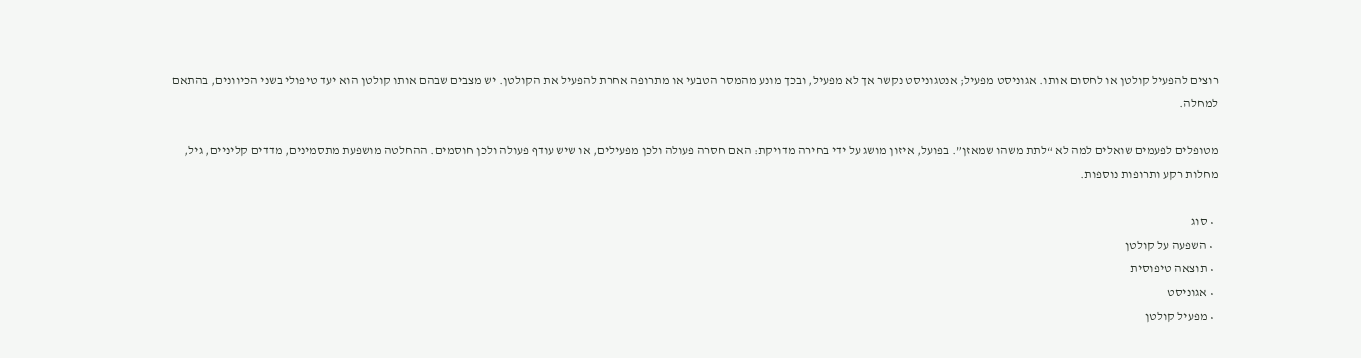רוצים להפעיל קולטן או לחסום אותו. אגוניסט מפעיל; אנטגוניסט נקשר אך לא מפעיל, ובכך מונע מהמסר הטבעי או מתרופה אחרת להפעיל את הקולטן. יש מצבים שבהם אותו קולטן הוא יעד טיפולי בשני הכיוונים, בהתאם למחלה.

מטופלים לפעמים שואלים למה לא “לתת משהו שמאזן”. בפועל, איזון מושג על ידי בחירה מדויקת: האם חסרה פעולה ולכן מפעילים, או שיש עודף פעולה ולכן חוסמים. ההחלטה מושפעת מתסמינים, מדדים קליניים, גיל, מחלות רקע ותרופות נוספות.

  • סוג
  • השפעה על קולטן
  • תוצאה טיפוסית
  • אגוניסט
  • מפעיל קולטן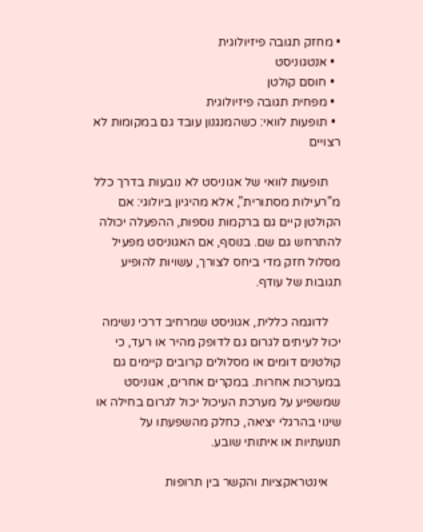• מחזק תגובה פיזיולוגית
  • אנטגוניסט
  • חוסם קולטן
  • מפחית תגובה פיזיולוגית
  • תופעות לוואי: כשהמנגנון עובד גם במקומות לא רצויים

    תופעות לוואי של אגוניסט לא נובעות בדרך כלל מ”רעילות מסתורית”, אלא מהיגיון ביולוגי: אם הקולטן קיים גם ברקמות נוספות, ההפעלה יכולה להתרחש גם שם. בנוסף, אם האגוניסט מפעיל מסלול חזק מדי ביחס לצורך, עשויות להופיע תגובות של עודף.

    לדוגמה כללית, אגוניסט שמרחיב דרכי נשימה יכול לעיתים לגרום גם לדופק מהיר או רעד, כי קולטנים דומים או מסלולים קרובים קיימים גם במערכות אחרות. במקרים אחרים, אגוניסט שמשפיע על מערכת העיכול יכול לגרום בחילה או שינוי בהרגלי יציאה, כחלק מהשפעתו על תנועתיות או איתותי שובע.

    אינטראקציות והקשר בין תרופות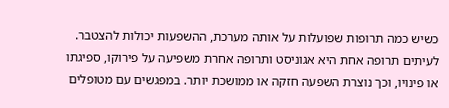כשיש כמה תרופות שפועלות על אותה מערכת, ההשפעות יכולות להצטבר. לעיתים תרופה אחת היא אגוניסט ותרופה אחרת משפיעה על פירוקו, ספיגתו או פינויו, וכך נוצרת השפעה חזקה או ממושכת יותר. במפגשים עם מטופלים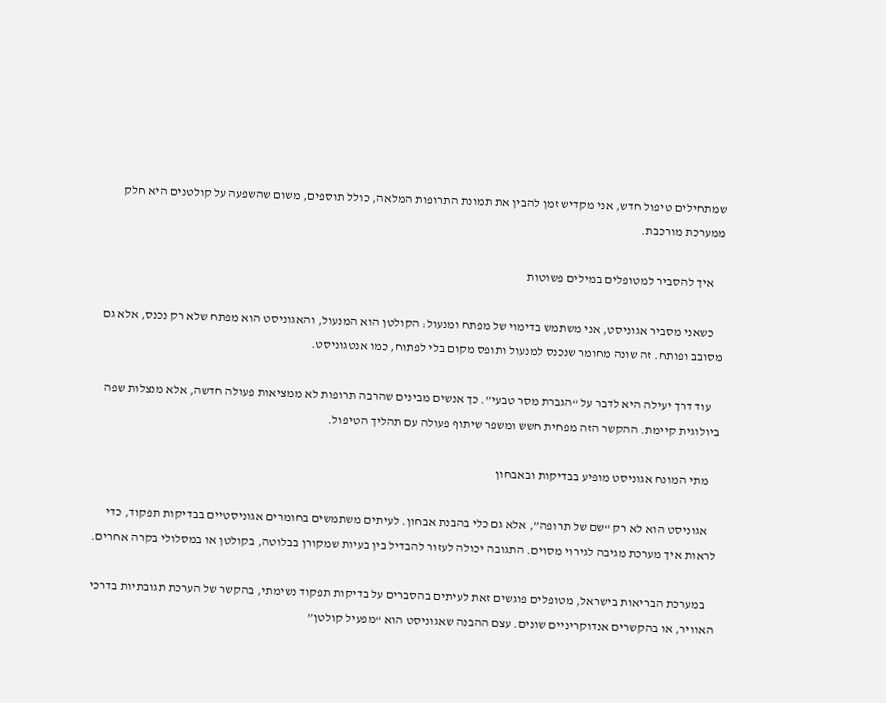שמתחילים טיפול חדש, אני מקדיש זמן להבין את תמונת התרופות המלאה, כולל תוספים, משום שהשפעה על קולטנים היא חלק ממערכת מורכבת.

    איך להסביר למטופלים במילים פשוטות

    כשאני מסביר אגוניסט, אני משתמש בדימוי של מפתח ומנעול: הקולטן הוא המנעול, והאגוניסט הוא מפתח שלא רק נכנס, אלא גם מסובב ופותח. זה שונה מחומר שנכנס למנעול ותופס מקום בלי לפתוח, כמו אנטגוניסט.

    עוד דרך יעילה היא לדבר על “הגברת מסר טבעי”. כך אנשים מבינים שהרבה תרופות לא ממציאות פעולה חדשה, אלא מנצלות שפה ביולוגית קיימת. ההקשר הזה מפחית חשש ומשפר שיתוף פעולה עם תהליך הטיפול.

    מתי המונח אגוניסט מופיע בבדיקות ובאבחון

    אגוניסט הוא לא רק “שם של תרופה”, אלא גם כלי בהבנת אבחון. לעיתים משתמשים בחומרים אגוניסטיים בבדיקות תפקוד, כדי לראות איך מערכת מגיבה לגירוי מסוים. התגובה יכולה לעזור להבדיל בין בעיות שמקורן בבלוטה, בקולטן או במסלולי בקרה אחרים.

    במערכת הבריאות בישראל, מטופלים פוגשים זאת לעיתים בהסברים על בדיקות תפקוד נשימתי, בהקשר של הערכת תגובתיות בדרכי האוויר, או בהקשרים אנדוקריניים שונים. עצם ההבנה שאגוניסט הוא “מפעיל קולטן”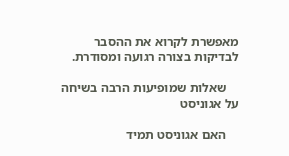מאפשרת לקרוא את ההסבר לבדיקות בצורה רגועה ומסודרת.

    שאלות שמופיעות הרבה בשיחה על אגוניסט

    האם אגוניסט תמיד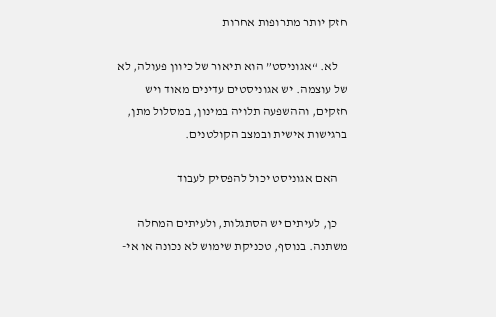חזק יותר מתרופות אחרות

    לא. “אגוניסט” הוא תיאור של כיוון פעולה, לא של עוצמה. יש אגוניסטים עדינים מאוד ויש חזקים, וההשפעה תלויה במינון, במסלול מתן, ברגישות אישית ובמצב הקולטנים.

    האם אגוניסט יכול להפסיק לעבוד

    כן, לעיתים יש הסתגלות, ולעיתים המחלה משתנה. בנוסף, טכניקת שימוש לא נכונה או אי-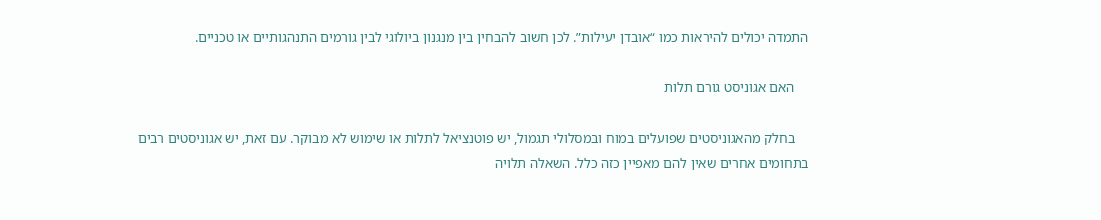התמדה יכולים להיראות כמו “אובדן יעילות”. לכן חשוב להבחין בין מנגנון ביולוגי לבין גורמים התנהגותיים או טכניים.

    האם אגוניסט גורם תלות

    בחלק מהאגוניסטים שפועלים במוח ובמסלולי תגמול, יש פוטנציאל לתלות או שימוש לא מבוקר. עם זאת, יש אגוניסטים רבים בתחומים אחרים שאין להם מאפיין כזה כלל. השאלה תלויה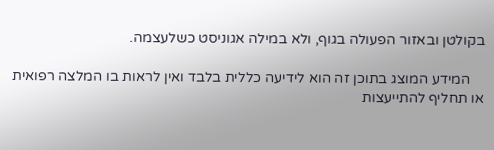בקולטן ובאזור הפעולה בגוף, ולא במילה אגוניסט כשלעצמה.

    המידע המוצג בתוכן זה הוא לידיעה כללית בלבד ואין לראות בו המלצה רפואית או תחליף להתייעצות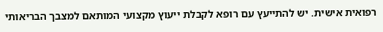רפואית אישית. יש להתייעץ עם רופא לקבלת ייעוץ מקצועי המותאם למצבך הבריאותי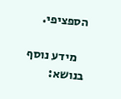הספציפי.

    מידע נוסף בנושא: